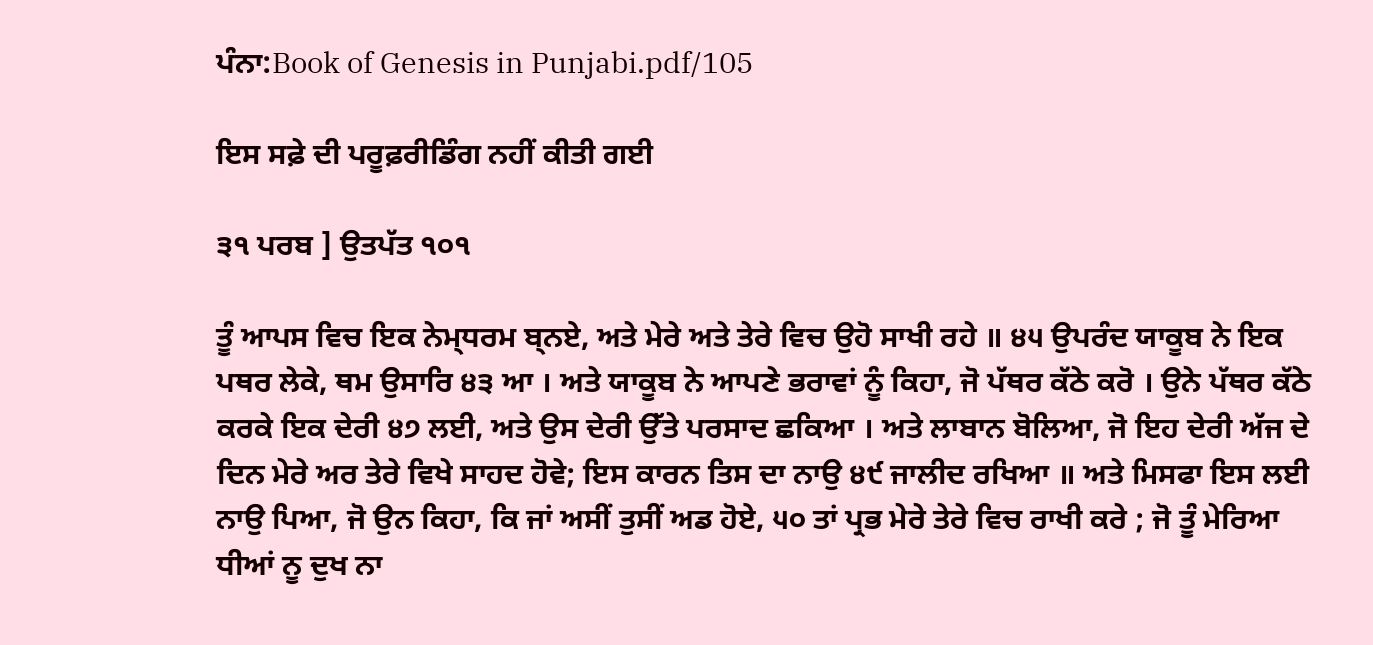ਪੰਨਾ:Book of Genesis in Punjabi.pdf/105

ਇਸ ਸਫ਼ੇ ਦੀ ਪਰੂਫ਼ਰੀਡਿੰਗ ਨਹੀਂ ਕੀਤੀ ਗਈ

੩੧ ਪਰਬ ] ਉਤਪੱਤ ੧੦੧

ਤੂੰ ਆਪਸ ਵਿਚ ਇਕ ਨੇਮ੍ਧਰਮ ਬ੍ਨਏ, ਅਤੇ ਮੇਰੇ ਅਤੇ ਤੇਰੇ ਵਿਚ ਉਹੋ ਸਾਖੀ ਰਹੇ ॥ ੪੫ ਉਪਰੰਦ ਯਾਕੂਬ ਨੇ ਇਕ ਪਥਰ ਲੇਕੇ, ਥਮ ਉਸਾਰਿ ੪੩ ਆ । ਅਤੇ ਯਾਕੂਬ ਨੇ ਆਪਣੇ ਭਰਾਵਾਂ ਨੂੰ ਕਿਹਾ, ਜੋ ਪੱਥਰ ਕੱਠੇ ਕਰੋ । ਉਨੇ ਪੱਥਰ ਕੱਠੇ ਕਰਕੇ ਇਕ ਦੇਰੀ ੪੭ ਲਈ, ਅਤੇ ਉਸ ਦੇਰੀ ਉੱਤੇ ਪਰਸਾਦ ਛਕਿਆ । ਅਤੇ ਲਾਬਾਨ ਬੋਲਿਆ, ਜੋ ਇਹ ਦੇਰੀ ਅੱਜ ਦੇ ਦਿਨ ਮੇਰੇ ਅਰ ਤੇਰੇ ਵਿਖੇ ਸਾਹਦ ਹੋਵੇ; ਇਸ ਕਾਰਨ ਤਿਸ ਦਾ ਨਾਉ ੪੯ ਜਾਲੀਦ ਰਖਿਆ ॥ ਅਤੇ ਮਿਸਫਾ ਇਸ ਲਈ ਨਾਉ ਪਿਆ, ਜੋ ਉਨ ਕਿਹਾ, ਕਿ ਜਾਂ ਅਸੀਂ ਤੁਸੀਂ ਅਡ ਹੋਏ, ੫੦ ਤਾਂ ਪ੍ਰਭ ਮੇਰੇ ਤੇਰੇ ਵਿਚ ਰਾਖੀ ਕਰੇ ; ਜੋ ਤੂੰ ਮੇਰਿਆ ਧੀਆਂ ਨੂ ਦੁਖ ਨਾ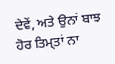ਦੇਵੇਂ, ਅਤੇ ਉਨਾਂ ਬਾਝ ਹੋਰ ਤਿਮ੍ਤਾਂ ਨਾ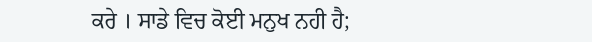ਕਰੇ । ਸਾਡੇ ਵਿਚ ਕੋਈ ਮਨੁਖ ਨਹੀ ਹੈ;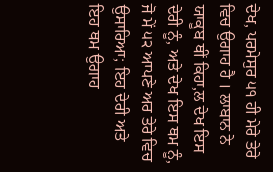ਦੇਖ, ਪਰਮੇਸੁਰ ੫੧ ਹੀ ਮੇਰੇ ਤੇਰੇ ਵਿਚ ਉਗਾਹ ਹੈ । ਲਾਬਾਨ ਨੇ ਯਾਕੂਬ ਥੀਂ ਕਿਹਾ,ਲ ਦੇਖ ਇਸ ਦੇਰੀ ਨੂੰ, ਅਤੇ ਦੇਖ ਇਸ ਥਮ ਨੂੰ, ਜੋ ਮੇਂ ੫੨ ਆਪਣੇ ਅਰ ਤੇਰੇ ਵਿਚ ਉਸਾਰਿਆ; ਇਹ ਦੇਰੀ ਅਤੇ ਇਹ ਥਮ ਉਗਾਹ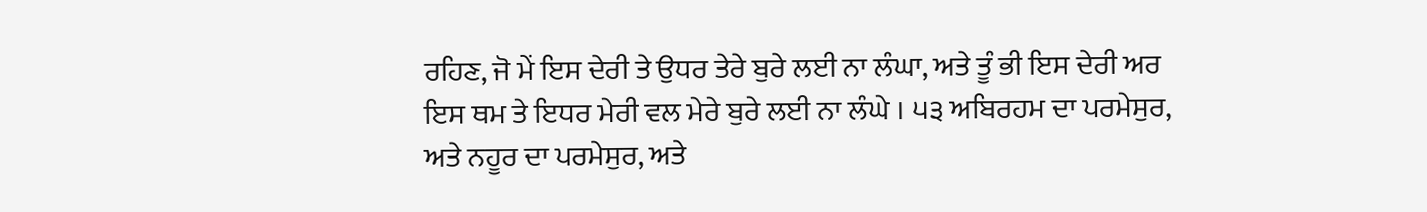ਰਹਿਣ, ਜੋ ਮੇਂ ਇਸ ਦੇਰੀ ਤੇ ਉਧਰ ਤੇਰੇ ਬੁਰੇ ਲਈ ਨਾ ਲੰਘਾ, ਅਤੇ ਤੂੰ ਭੀ ਇਸ ਦੇਰੀ ਅਰ ਇਸ ਥਮ ਤੇ ਇਧਰ ਮੇਰੀ ਵਲ ਮੇਰੇ ਬੁਰੇ ਲਈ ਨਾ ਲੰਘੇ । ੫੩ ਅਬਿਰਹਮ ਦਾ ਪਰਮੇਸੁਰ, ਅਤੇ ਨਹੂਰ ਦਾ ਪਰਮੇਸੁਰ, ਅਤੇ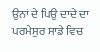ਉਨਾਂ ਦੇ ਪਿਉ ਦਾਦੇ ਦਾ ਪਰਮੇਸੁਰ ਸਾਡੇ ਵਿਚ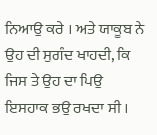ਨਿਆਉ ਕਰੇ । ਅਤੇ ਯਾਕੂਬ ਨੇ ਉਹ ਦੀ ਸੁਗੰਦ ਖਾਹਦੀ, ਕਿ ਜਿਸ ਤੇ ਉਹ ਦਾ ਪਿਉ ਇਸਹਾਕ ਭਉ ਰਖਦਾ ਸੀ ।